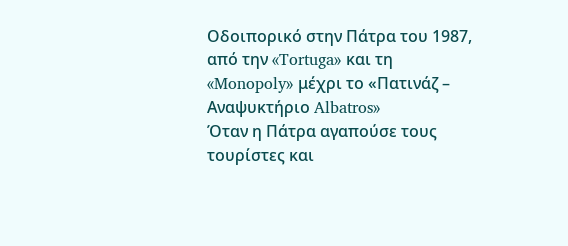Οδοιπορικό στην Πάτρα του 1987, από την «Tortuga» και τη «Monopoly» μέχρι το «Πατινάζ – Αναψυκτήριο Albatros»
Όταν η Πάτρα αγαπούσε τους τουρίστες και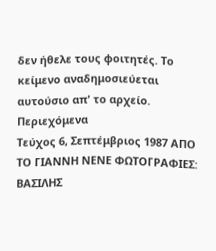δεν ήθελε τους φοιτητές. Το κείμενο αναδημοσιεύεται αυτούσιο απ' το αρχείο.
Περιεχόμενα
Τεύχος 6, Σεπτέμβριος 1987 ΑΠΟ ΤΟ ΓΙΑΝΝΗ ΝΕΝΕ ΦΩΤΟΓΡΑΦΙΕΣ: ΒΑΣΙΛΗΣ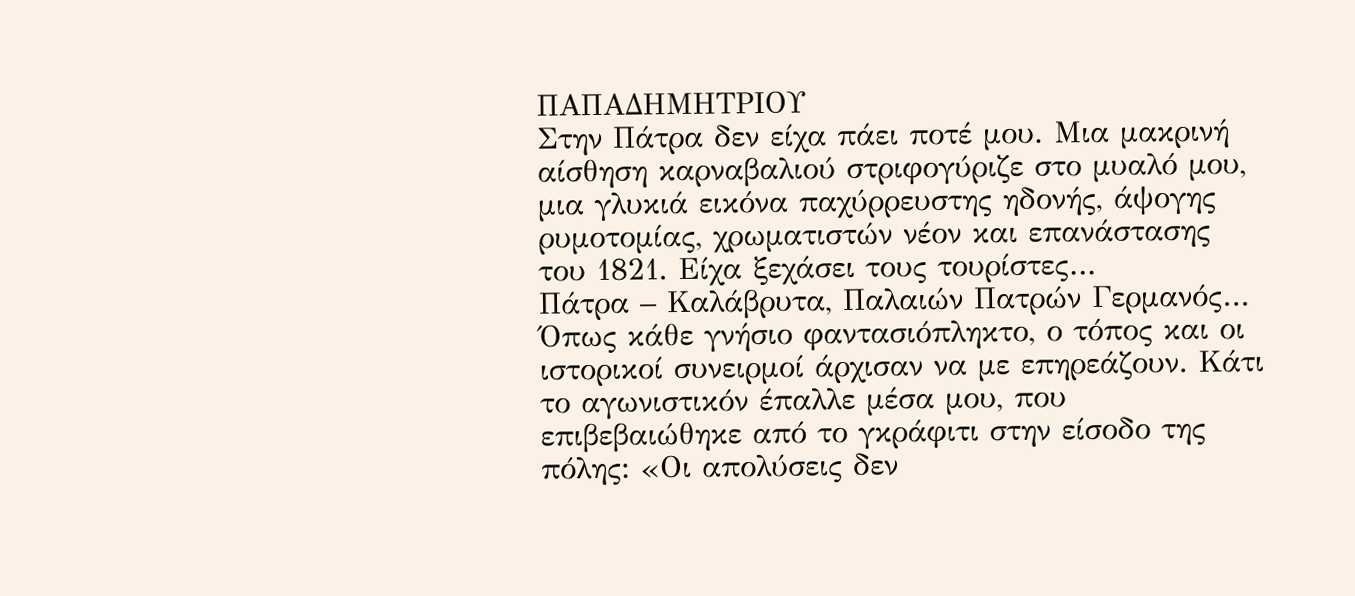ΠΑΠΑΔΗΜΗΤΡΙΟΥ
Στην Πάτρα δεν είχα πάει ποτέ μου. Μια μακρινή αίσθηση καρναβαλιού στριφογύριζε στο μυαλό μου, μια γλυκιά εικόνα παχύρρευστης ηδονής, άψογης ρυμοτομίας, χρωματιστών νέον και επανάστασης του 1821. Είχα ξεχάσει τους τουρίστες…
Πάτρα – Καλάβρυτα, Παλαιών Πατρών Γερμανός… Όπως κάθε γνήσιο φαντασιόπληκτο, ο τόπος και οι ιστορικοί συνειρμοί άρχισαν να με επηρεάζουν. Κάτι το αγωνιστικόν έπαλλε μέσα μου, που επιβεβαιώθηκε από το γκράφιτι στην είσοδο της πόλης: «Οι απολύσεις δεν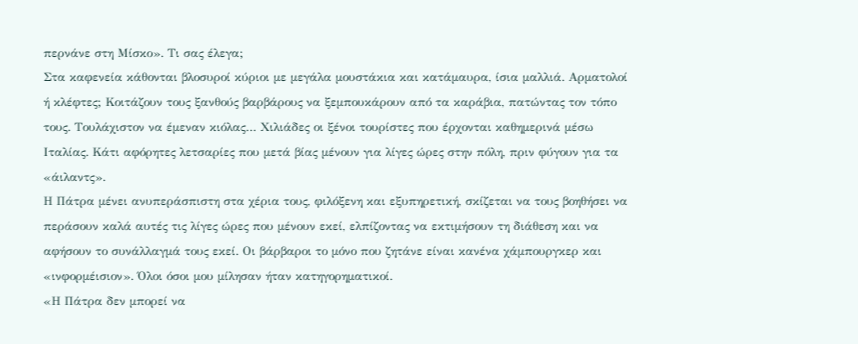περνάνε στη Μίσκο». Τι σας έλεγα;
Στα καφενεία κάθονται βλοσυροί κύριοι με μεγάλα μουστάκια και κατάμαυρα, ίσια μαλλιά. Αρματολοί ή κλέφτες; Κοιτάζουν τους ξανθούς βαρβάρους να ξεμπουκάρουν από τα καράβια, πατώντας τον τόπο τους. Τουλάχιστον να έμεναν κιόλας… Χιλιάδες οι ξένοι τουρίστες που έρχονται καθημερινά μέσω Ιταλίας. Κάτι αφόρητες λετσαρίες που μετά βίας μένουν για λίγες ώρες στην πόλη, πριν φύγουν για τα «άιλαντς».
Η Πάτρα μένει ανυπεράσπιστη στα χέρια τους, φιλόξενη και εξυπηρετική, σκίζεται να τους βοηθήσει να περάσουν καλά αυτές τις λίγες ώρες που μένουν εκεί, ελπίζοντας να εκτιμήσουν τη διάθεση και να αφήσουν το συνάλλαγμά τους εκεί. Οι βάρβαροι το μόνο που ζητάνε είναι κανένα χάμπουργκερ και «ινφορμέισιον». Όλοι όσοι μου μίλησαν ήταν κατηγορηματικοί.
«Η Πάτρα δεν μπορεί να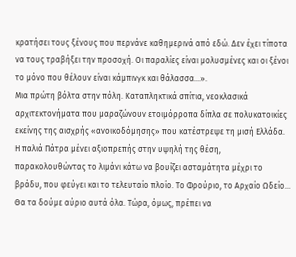κρατήσει τους ξένους που περνάνε καθημερινά από εδώ. Δεν έχει τίποτα να τους τραβήξει την προσοχή. Οι παραλίες είναι μολυσμένες και οι ξένοι το μόνο που θέλουν είναι κάμπινγκ και θάλασσα…».
Μια πρώτη βόλτα στην πόλη. Καταπληκτικά σπίτια, νεοκλασικά αρχιτεκτονήματα που μαραζώνουν ετοιμόρροπα δίπλα σε πολυκατοικίες εκείνης της αισχρής «ανοικοδόμησης» που κατέστρεψε τη μισή Ελλάδα. Η παλιά Πάτρα μένει αξιοπρεπής στην υψηλή της θέση, παρακολουθώντας το λιμάνι κάτω να βουίζει ασταμάτητα μέχρι το βράδυ, που φεύγει και το τελευταίο πλοίο. Το Φρούριο, το Αρχαίο Ωδείο… Θα τα δούμε αύριο αυτά όλα. Τώρα, όμως, πρέπει να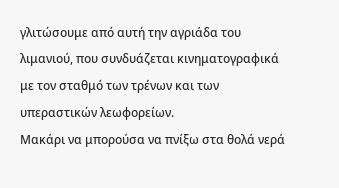γλιτώσουμε από αυτή την αγριάδα του λιμανιού, που συνδυάζεται κινηματογραφικά με τον σταθμό των τρένων και των υπεραστικών λεωφορείων.
Μακάρι να μπορούσα να πνίξω στα θολά νερά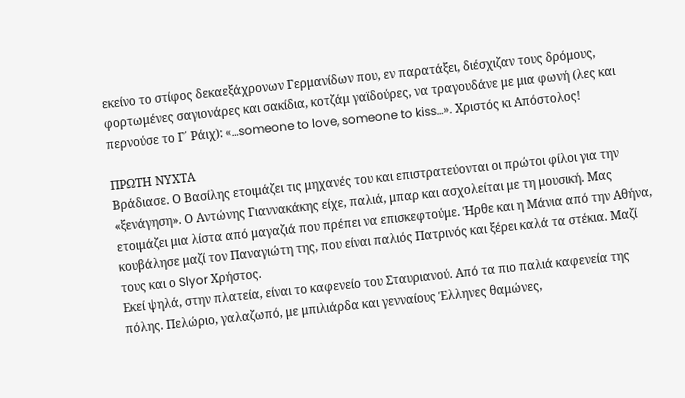εκείνο το στίφος δεκαεξάχρονων Γερμανίδων που, εν παρατάξει, διέσχιζαν τους δρόμους, φορτωμένες σαγιονάρες και σακίδια, κοτζάμ γαϊδούρες, να τραγουδάνε με μια φωνή (λες και περνούσε το Γ΄ Ράιχ): «…someone to love, someone to kiss…». Χριστός κι Απόστολος!

ΠΡΩΤΗ ΝΥΧΤΑ
Βράδιασε. Ο Βασίλης ετοιμάζει τις μηχανές του και επιστρατεύονται οι πρώτοι φίλοι για την «ξενάγηση». Ο Αντώνης Γιαννακάκης είχε, παλιά, μπαρ και ασχολείται με τη μουσική. Μας ετοιμάζει μια λίστα από μαγαζιά που πρέπει να επισκεφτούμε. Ήρθε και η Μάνια από την Αθήνα, κουβάλησε μαζί τον Παναγιώτη της, που είναι παλιός Πατρινός και ξέρει καλά τα στέκια. Μαζί τους και ο Slyor Χρήστος.
Εκεί ψηλά, στην πλατεία, είναι το καφενείο του Σταυριανού. Από τα πιο παλιά καφενεία της πόλης. Πελώριο, γαλαζωπό, με μπιλιάρδα και γενναίους Έλληνες θαμώνες,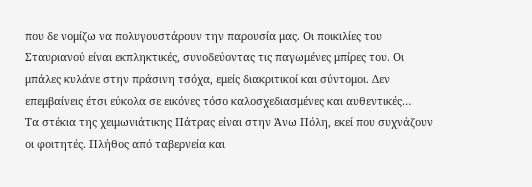που δε νομίζω να πολυγουστάρουν την παρουσία μας. Οι ποικιλίες του Σταυριανού είναι εκπληκτικές, συνοδεύοντας τις παγωμένες μπίρες του. Οι μπάλες κυλάνε στην πράσινη τσόχα, εμείς διακριτικοί και σύντομοι. Δεν επεμβαίνεις έτσι εύκολα σε εικόνες τόσο καλοσχεδιασμένες και αυθεντικές…
Τα στέκια της χειμωνιάτικης Πάτρας είναι στην Άνω Πόλη, εκεί που συχνάζουν οι φοιτητές. Πλήθος από ταβερνεία και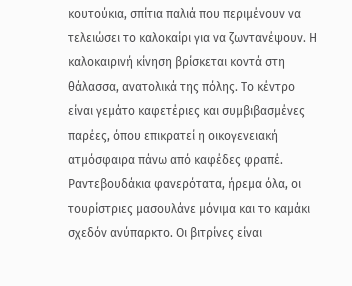κουτούκια, σπίτια παλιά που περιμένουν να τελειώσει το καλοκαίρι για να ζωντανέψουν. Η καλοκαιρινή κίνηση βρίσκεται κοντά στη θάλασσα, ανατολικά της πόλης. Το κέντρο είναι γεμάτο καφετέριες και συμβιβασμένες παρέες, όπου επικρατεί η οικογενειακή ατμόσφαιρα πάνω από καφέδες φραπέ. Ραντεβουδάκια φανερότατα, ήρεμα όλα, οι τουρίστριες μασουλάνε μόνιμα και το καμάκι σχεδόν ανύπαρκτο. Οι βιτρίνες είναι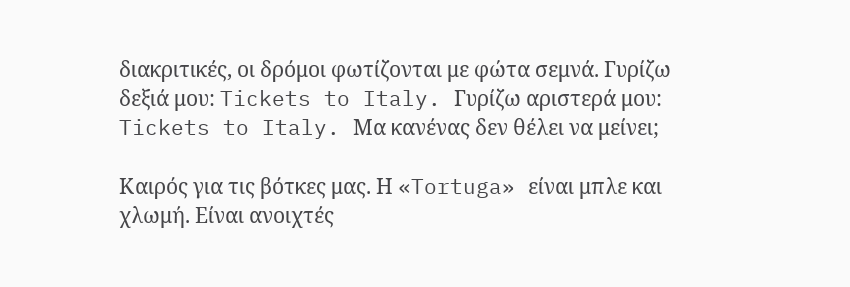διακριτικές, οι δρόμοι φωτίζονται με φώτα σεμνά. Γυρίζω δεξιά μου: Tickets to Italy. Γυρίζω αριστερά μου: Tickets to Italy. Μα κανένας δεν θέλει να μείνει;

Καιρός για τις βότκες μας. Η «Tortuga» είναι μπλε και χλωμή. Είναι ανοιχτές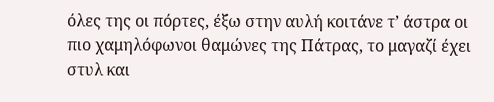όλες της οι πόρτες, έξω στην αυλή κοιτάνε τ’ άστρα οι πιο χαμηλόφωνοι θαμώνες της Πάτρας, το μαγαζί έχει στυλ και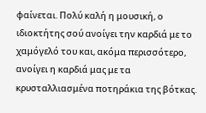φαίνεται. Πολύ καλή η μουσική, ο ιδιοκτήτης σού ανοίγει την καρδιά με το χαμόγελό του και, ακόμα περισσότερο, ανοίγει η καρδιά μας με τα κρυσταλλιασμένα ποτηράκια της βότκας.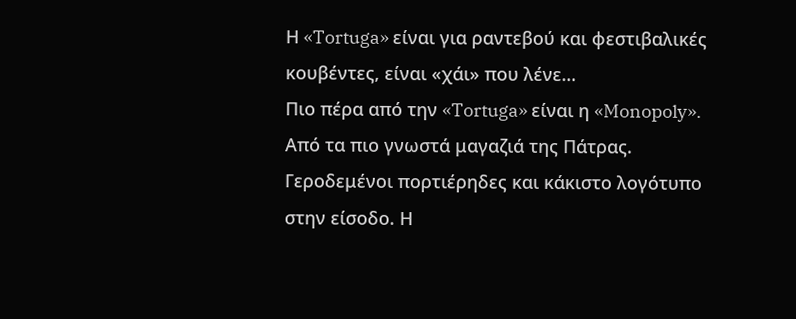Η «Tortuga» είναι για ραντεβού και φεστιβαλικές κουβέντες, είναι «χάι» που λένε…
Πιο πέρα από την «Tortuga» είναι η «Monopoly». Από τα πιο γνωστά μαγαζιά της Πάτρας. Γεροδεμένοι πορτιέρηδες και κάκιστο λογότυπο στην είσοδο. Η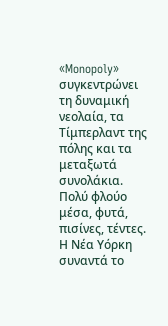«Monopoly» συγκεντρώνει τη δυναμική νεολαία, τα Τίμπερλαντ της πόλης και τα μεταξωτά συνολάκια. Πολύ φλούο μέσα, φυτά, πισίνες, τέντες. Η Νέα Υόρκη συναντά το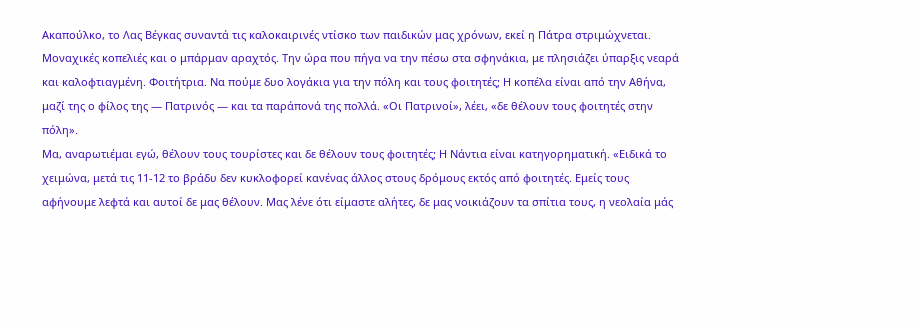Ακαπούλκο, το Λας Βέγκας συναντά τις καλοκαιρινές ντίσκο των παιδικών μας χρόνων, εκεί η Πάτρα στριμώχνεται.
Μοναχικές κοπελιές και ο μπάρμαν αραχτός. Την ώρα που πήγα να την πέσω στα σφηνάκια, με πλησιάζει ύπαρξις νεαρά και καλοφτιαγμένη. Φοιτήτρια. Να πούμε δυο λογάκια για την πόλη και τους φοιτητές; Η κοπέλα είναι από την Αθήνα, μαζί της ο φίλος της — Πατρινός — και τα παράπονά της πολλά. «Οι Πατρινοί», λέει, «δε θέλουν τους φοιτητές στην πόλη».
Μα, αναρωτιέμαι εγώ, θέλουν τους τουρίστες και δε θέλουν τους φοιτητές; Η Νάντια είναι κατηγορηματική. «Ειδικά το χειμώνα, μετά τις 11-12 το βράδυ δεν κυκλοφορεί κανένας άλλος στους δρόμους εκτός από φοιτητές. Εμείς τους αφήνουμε λεφτά και αυτοί δε μας θέλουν. Μας λένε ότι είμαστε αλήτες, δε μας νοικιάζουν τα σπίτια τους, η νεολαία μάς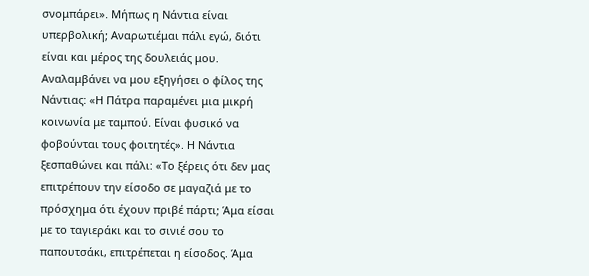σνομπάρει». Μήπως η Νάντια είναι υπερβολική; Αναρωτιέμαι πάλι εγώ, διότι είναι και μέρος της δουλειάς μου.
Αναλαμβάνει να μου εξηγήσει ο φίλος της Νάντιας: «Η Πάτρα παραμένει μια μικρή κοινωνία με ταμπού. Είναι φυσικό να φοβούνται τους φοιτητές». Η Νάντια ξεσπαθώνει και πάλι: «Το ξέρεις ότι δεν μας επιτρέπουν την είσοδο σε μαγαζιά με το πρόσχημα ότι έχουν πριβέ πάρτι; Άμα είσαι με το ταγιεράκι και το σινιέ σου το παπουτσάκι, επιτρέπεται η είσοδος. Άμα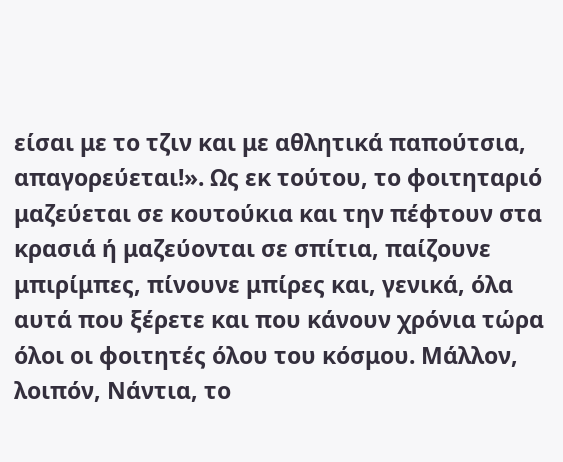είσαι με το τζιν και με αθλητικά παπούτσια, απαγορεύεται!». Ως εκ τούτου, το φοιτηταριό μαζεύεται σε κουτούκια και την πέφτουν στα κρασιά ή μαζεύονται σε σπίτια, παίζουνε μπιρίμπες, πίνουνε μπίρες και, γενικά, όλα αυτά που ξέρετε και που κάνουν χρόνια τώρα όλοι οι φοιτητές όλου του κόσμου. Μάλλον, λοιπόν, Νάντια, το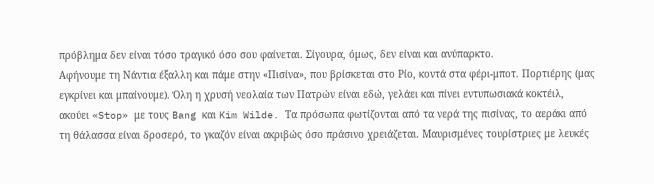πρόβλημα δεν είναι τόσο τραγικό όσο σου φαίνεται. Σίγουρα, όμως, δεν είναι και ανύπαρκτο.
Αφήνουμε τη Νάντια έξαλλη και πάμε στην «Πισίνα», που βρίσκεται στο Ρίο, κοντά στα φέρι-μποτ. Πορτιέρης (μας εγκρίνει και μπαίνουμε). Όλη η χρυσή νεολαία των Πατρών είναι εδώ, γελάει και πίνει εντυπωσιακά κοκτέιλ, ακούει «Stop» με τους Bang και Kim Wilde. Τα πρόσωπα φωτίζονται από τα νερά της πισίνας, το αεράκι από τη θάλασσα είναι δροσερό, το γκαζόν είναι ακριβώς όσο πράσινο χρειάζεται. Μαυρισμένες τουρίστριες με λευκές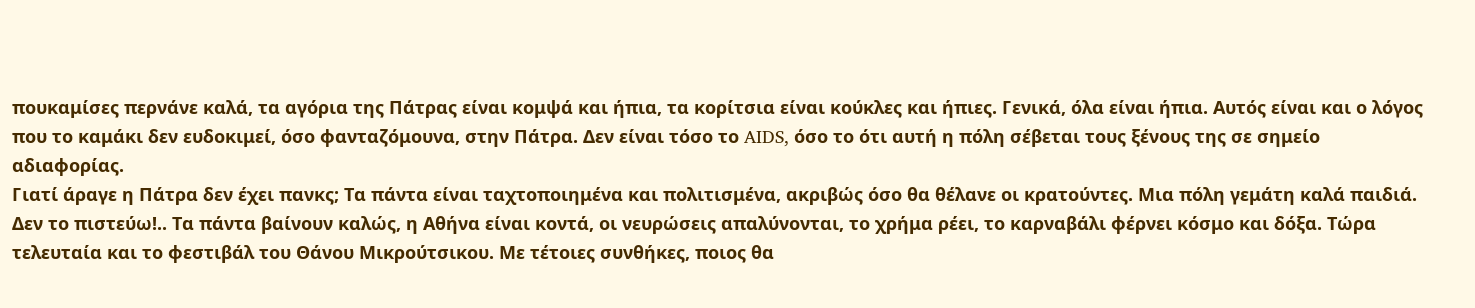πουκαμίσες περνάνε καλά, τα αγόρια της Πάτρας είναι κομψά και ήπια, τα κορίτσια είναι κούκλες και ήπιες. Γενικά, όλα είναι ήπια. Αυτός είναι και ο λόγος που το καμάκι δεν ευδοκιμεί, όσο φανταζόμουνα, στην Πάτρα. Δεν είναι τόσο το AIDS, όσο το ότι αυτή η πόλη σέβεται τους ξένους της σε σημείο αδιαφορίας.
Γιατί άραγε η Πάτρα δεν έχει πανκς; Τα πάντα είναι ταχτοποιημένα και πολιτισμένα, ακριβώς όσο θα θέλανε οι κρατούντες. Μια πόλη γεμάτη καλά παιδιά. Δεν το πιστεύω!.. Τα πάντα βαίνουν καλώς, η Αθήνα είναι κοντά, οι νευρώσεις απαλύνονται, το χρήμα ρέει, το καρναβάλι φέρνει κόσμο και δόξα. Τώρα τελευταία και το φεστιβάλ του Θάνου Μικρούτσικου. Με τέτοιες συνθήκες, ποιος θα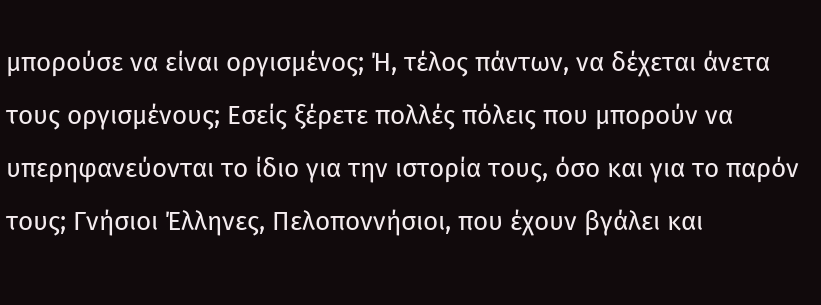μπορούσε να είναι οργισμένος; Ή, τέλος πάντων, να δέχεται άνετα τους οργισμένους; Εσείς ξέρετε πολλές πόλεις που μπορούν να υπερηφανεύονται το ίδιο για την ιστορία τους, όσο και για το παρόν τους; Γνήσιοι Έλληνες, Πελοποννήσιοι, που έχουν βγάλει και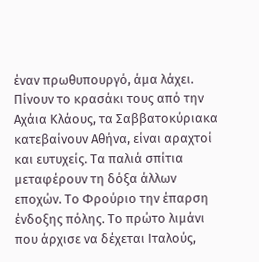έναν πρωθυπουργό, άμα λάχει. Πίνουν το κρασάκι τους από την Αχάια Κλάους, τα Σαββατοκύριακα κατεβαίνουν Αθήνα, είναι αραχτοί και ευτυχείς. Τα παλιά σπίτια μεταφέρουν τη δόξα άλλων εποχών. Το Φρούριο την έπαρση ένδοξης πόλης. Το πρώτο λιμάνι που άρχισε να δέχεται Ιταλούς,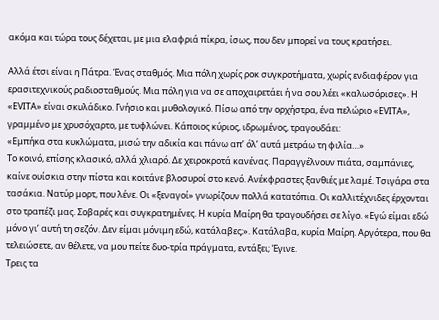ακόμα και τώρα τους δέχεται, με μια ελαφριά πίκρα, ίσως, που δεν μπορεί να τους κρατήσει.

Αλλά έτσι είναι η Πάτρα. Ένας σταθμός. Μια πόλη χωρίς ροκ συγκροτήματα, χωρίς ενδιαφέρον για ερασιτεχνικούς ραδιοσταθμούς. Μια πόλη για να σε αποχαιρετάει ή να σου λέει «καλωσόρισες». Η «EVITA» είναι σκυλάδικο. Γνήσιο και μυθολογικό. Πίσω από την ορχήστρα, ένα πελώριο «EVITA», γραμμένο με χρυσόχαρτο, με τυφλώνει. Κάποιος κύριος, ιδρωμένος, τραγουδάει:
«Εμπήκα στα κυκλώματα, μισώ την αδικία και πάνω απ’ όλ’ αυτά μετράω τη φιλία…»
Το κοινό, επίσης κλασικό, αλλά χλιαρό. Δε χειροκροτά κανένας. Παραγγέλνουν πιάτα, σαμπάνιες, καίνε ουίσκια στην πίστα και κοιτάνε βλοσυροί στο κενό. Ανέκφραστες ξανθιές με λαμέ. Τσιγάρα στα τασάκια. Νατύρ μορτ, που λένε. Οι «ξεναγοί» γνωρίζουν πολλά κατατόπια. Οι καλλιτέχνιδες έρχονται στο τραπέζι μας. Σοβαρές και συγκρατημένες. Η κυρία Μαίρη θα τραγουδήσει σε λίγο. «Εγώ είμαι εδώ μόνο γι’ αυτή τη σεζόν. Δεν είμαι μόνιμη εδώ, κατάλαβες;». Κατάλαβα, κυρία Μαίρη. Αργότερα, που θα τελειώσετε, αν θέλετε, να μου πείτε δυο-τρία πράγματα, εντάξει; Έγινε.
Τρεις τα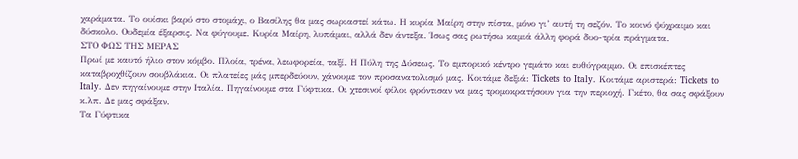χαράματα. Το ουίσκι βαρύ στο στομάχι, ο Βασίλης θα μας σωριαστεί κάτω. Η κυρία Μαίρη στην πίστα, μόνο γι’ αυτή τη σεζόν. Το κοινό ψύχραιμο και δύσκολο. Ουδεμία έξαρσις. Να φύγουμε. Κυρία Μαίρη, λυπάμαι, αλλά δεν άντεξα. Ίσως σας ρωτήσω καμιά άλλη φορά δυο-τρία πράγματα.
ΣΤΟ ΦΩΣ ΤΗΣ ΜΕΡΑΣ
Πρωί με καυτό ήλιο στον κόμβο. Πλοία, τρένα, λεωφορεία, ταξί. Η Πύλη της Δύσεως. Το εμπορικό κέντρο γεμάτο και ευθύγραμμο. Οι επισκέπτες καταβροχθίζουν σουβλάκια. Οι πλατείες μάς μπερδεύουν, χάνουμε τον προσανατολισμό μας. Κοιτάμε δεξιά: Tickets to Italy. Κοιτάμε αριστερά: Tickets to Italy. Δεν πηγαίνουμε στην Ιταλία. Πηγαίνουμε στα Γύφτικα. Οι χτεσινοί φίλοι φρόντισαν να μας τρομοκρατήσουν για την περιοχή. Γκέτο, θα σας σφάξουν κ.λπ. Δε μας σφάξαν.
Τα Γύφτικα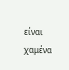είναι χαμένα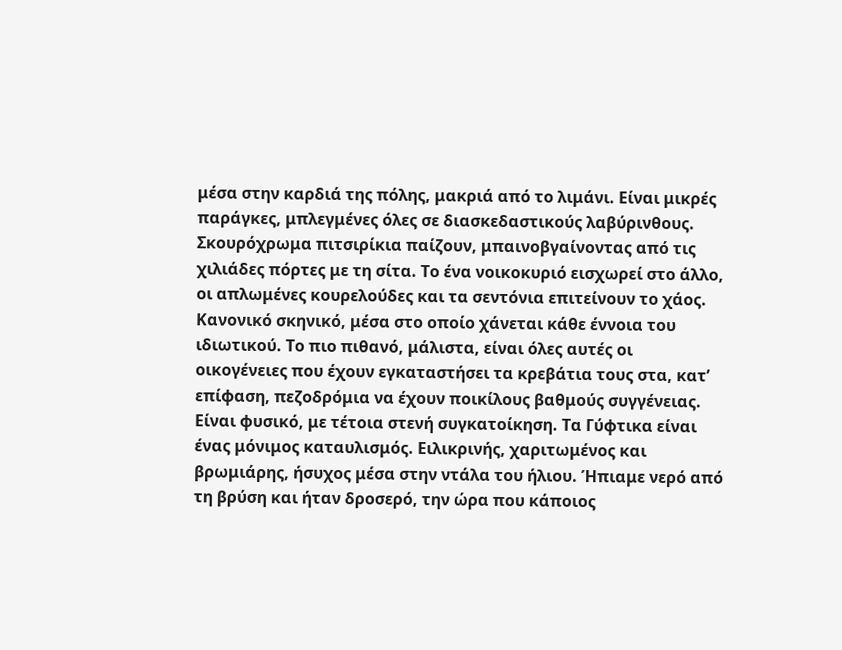μέσα στην καρδιά της πόλης, μακριά από το λιμάνι. Είναι μικρές παράγκες, μπλεγμένες όλες σε διασκεδαστικούς λαβύρινθους. Σκουρόχρωμα πιτσιρίκια παίζουν, μπαινοβγαίνοντας από τις χιλιάδες πόρτες με τη σίτα. Το ένα νοικοκυριό εισχωρεί στο άλλο, οι απλωμένες κουρελούδες και τα σεντόνια επιτείνουν το χάος. Κανονικό σκηνικό, μέσα στο οποίο χάνεται κάθε έννοια του ιδιωτικού. Το πιο πιθανό, μάλιστα, είναι όλες αυτές οι οικογένειες που έχουν εγκαταστήσει τα κρεβάτια τους στα, κατ’ επίφαση, πεζοδρόμια να έχουν ποικίλους βαθμούς συγγένειας. Είναι φυσικό, με τέτοια στενή συγκατοίκηση. Τα Γύφτικα είναι ένας μόνιμος καταυλισμός. Ειλικρινής, χαριτωμένος και βρωμιάρης, ήσυχος μέσα στην ντάλα του ήλιου. Ήπιαμε νερό από τη βρύση και ήταν δροσερό, την ώρα που κάποιος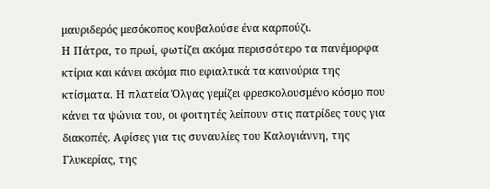μαυριδερός μεσόκοπος κουβαλούσε ένα καρπούζι.
Η Πάτρα, το πρωί, φωτίζει ακόμα περισσότερο τα πανέμορφα κτίρια και κάνει ακόμα πιο εφιαλτικά τα καινούρια της κτίσματα. Η πλατεία Όλγας γεμίζει φρεσκολουσμένο κόσμο που κάνει τα ψώνια του, οι φοιτητές λείπουν στις πατρίδες τους για διακοπές. Αφίσες για τις συναυλίες του Καλογιάννη, της Γλυκερίας, της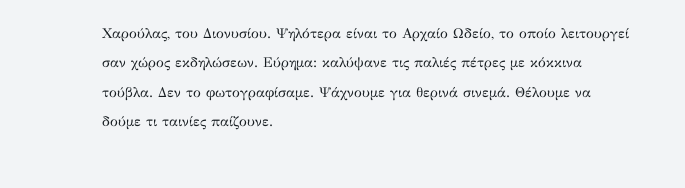Χαρούλας, του Διονυσίου. Ψηλότερα είναι το Αρχαίο Ωδείο, το οποίο λειτουργεί σαν χώρος εκδηλώσεων. Εύρημα: καλύψανε τις παλιές πέτρες με κόκκινα τούβλα. Δεν το φωτογραφίσαμε. Ψάχνουμε για θερινά σινεμά. Θέλουμε να δούμε τι ταινίες παίζουνε.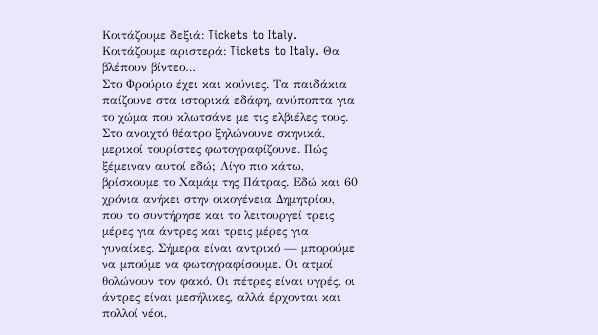Κοιτάζουμε δεξιά: Tickets to Italy. Κοιτάζουμε αριστερά: Tickets to Italy. Θα βλέπουν βίντεο…
Στο Φρούριο έχει και κούνιες. Τα παιδάκια παίζουνε στα ιστορικά εδάφη, ανύποπτα για το χώμα που κλωτσάνε με τις ελβιέλες τους. Στο ανοιχτό θέατρο ξηλώνουνε σκηνικά, μερικοί τουρίστες φωτογραφίζουνε. Πώς ξέμειναν αυτοί εδώ; Λίγο πιο κάτω, βρίσκουμε το Χαμάμ της Πάτρας. Εδώ και 60 χρόνια ανήκει στην οικογένεια Δημητρίου, που το συντήρησε και το λειτουργεί τρεις μέρες για άντρες και τρεις μέρες για γυναίκες. Σήμερα είναι αντρικό — μπορούμε να μπούμε να φωτογραφίσουμε. Οι ατμοί θολώνουν τον φακό. Οι πέτρες είναι υγρές, οι άντρες είναι μεσήλικες, αλλά έρχονται και πολλοί νέοι,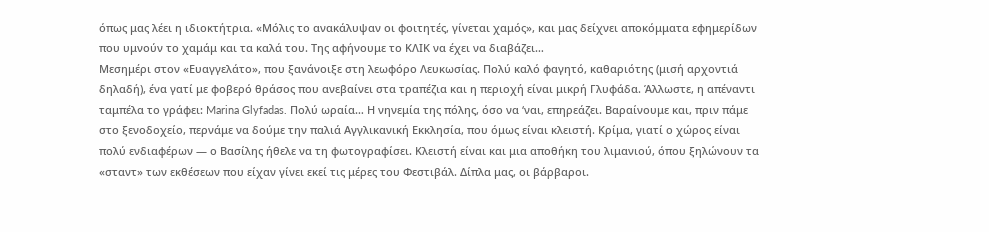όπως μας λέει η ιδιοκτήτρια. «Μόλις το ανακάλυψαν οι φοιτητές, γίνεται χαμός», και μας δείχνει αποκόμματα εφημερίδων που υμνούν το χαμάμ και τα καλά του. Της αφήνουμε το ΚΛΙΚ να έχει να διαβάζει…
Μεσημέρι στον «Ευαγγελάτο», που ξανάνοιξε στη λεωφόρο Λευκωσίας. Πολύ καλό φαγητό, καθαριότης (μισή αρχοντιά δηλαδή), ένα γατί με φοβερό θράσος που ανεβαίνει στα τραπέζια και η περιοχή είναι μικρή Γλυφάδα. Άλλωστε, η απέναντι ταμπέλα το γράφει: Marina Glyfadas. Πολύ ωραία… Η νηνεμία της πόλης, όσο να ‘ναι, επηρεάζει. Βαραίνουμε και, πριν πάμε στο ξενοδοχείο, περνάμε να δούμε την παλιά Αγγλικανική Εκκλησία, που όμως είναι κλειστή. Κρίμα, γιατί ο χώρος είναι πολύ ενδιαφέρων — ο Βασίλης ήθελε να τη φωτογραφίσει. Κλειστή είναι και μια αποθήκη του λιμανιού, όπου ξηλώνουν τα «σταντ» των εκθέσεων που είχαν γίνει εκεί τις μέρες του Φεστιβάλ. Δίπλα μας, οι βάρβαροι.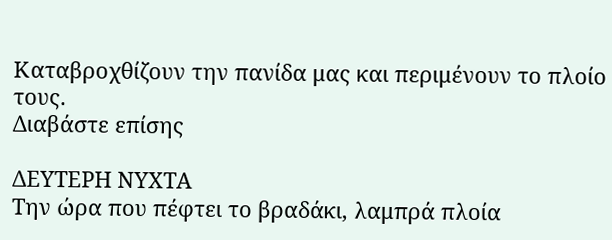Καταβροχθίζουν την πανίδα μας και περιμένουν το πλοίο τους.
Διαβάστε επίσης

ΔΕΥΤΕΡΗ ΝΥΧΤΑ
Την ώρα που πέφτει το βραδάκι, λαμπρά πλοία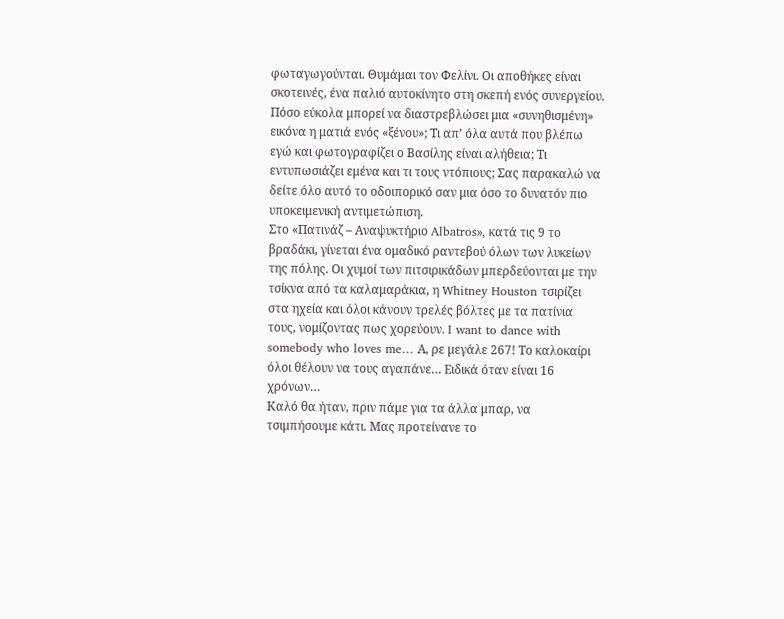φωταγωγούνται. Θυμάμαι τον Φελίνι. Οι αποθήκες είναι σκοτεινές, ένα παλιό αυτοκίνητο στη σκεπή ενός συνεργείου. Πόσο εύκολα μπορεί να διαστρεβλώσει μια «συνηθισμένη» εικόνα η ματιά ενός «ξένου»; Τι απ’ όλα αυτά που βλέπω εγώ και φωτογραφίζει ο Βασίλης είναι αλήθεια; Τι εντυπωσιάζει εμένα και τι τους ντόπιους; Σας παρακαλώ να δείτε όλο αυτό το οδοιπορικό σαν μια όσο το δυνατόν πιο υποκειμενική αντιμετώπιση.
Στο «Πατινάζ – Αναψυκτήριο Albatros», κατά τις 9 το βραδάκι, γίνεται ένα ομαδικό ραντεβού όλων των λυκείων της πόλης. Οι χυμοί των πιτσιρικάδων μπερδεύονται με την τσίκνα από τα καλαμαράκια, η Whitney Houston τσιρίζει στα ηχεία και όλοι κάνουν τρελές βόλτες με τα πατίνια τους, νομίζοντας πως χορεύουν. I want to dance with somebody who loves me… Α, ρε μεγάλε 267! Το καλοκαίρι όλοι θέλουν να τους αγαπάνε… Ειδικά όταν είναι 16 χρόνων…
Καλό θα ήταν, πριν πάμε για τα άλλα μπαρ, να τσιμπήσουμε κάτι. Μας προτείνανε το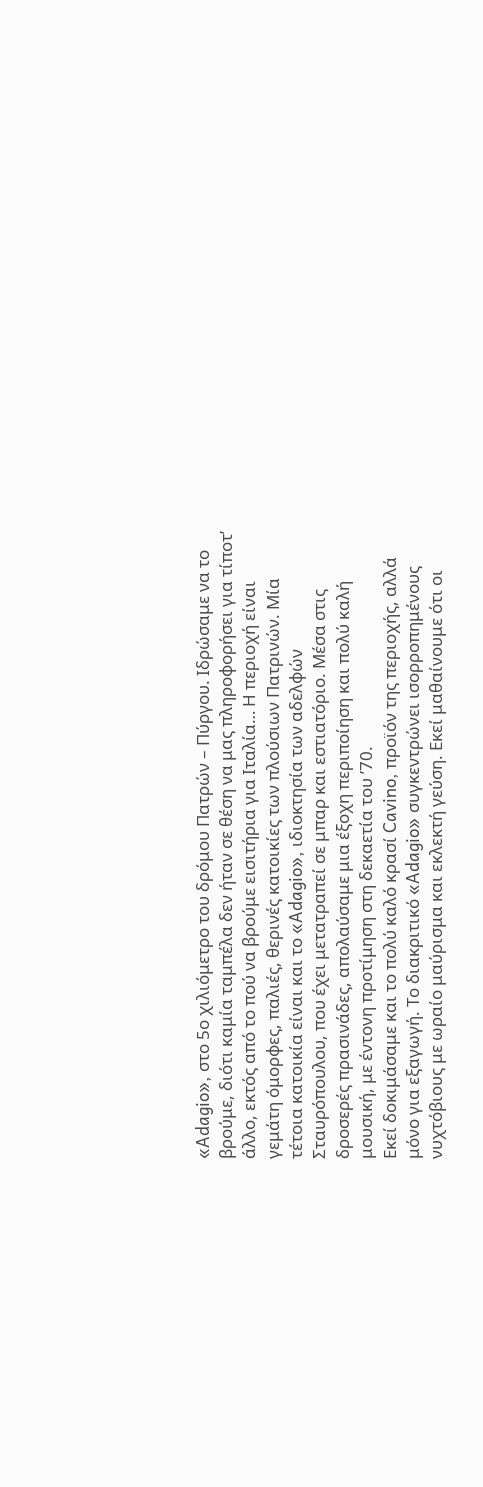«Adagio», στο 5ο χιλιόμετρο του δρόμου Πατρών – Πύργου. Ιδρώσαμε να το βρούμε, διότι καμία ταμπέλα δεν ήταν σε θέση να μας πληροφορήσει για τίποτ’ άλλο, εκτός από το πού να βρούμε εισιτήρια για Ιταλία… Η περιοχή είναι γεμάτη όμορφες, παλιές, θερινές κατοικίες των πλούσιων Πατρινών. Μία τέτοια κατοικία είναι και το «Adagio», ιδιοκτησία των αδελφών Σταυρόπουλου, που έχει μετατραπεί σε μπαρ και εστιατόριο. Μέσα στις δροσερές πρασινάδες, απολαύσαμε μια έξοχη περιποίηση και πολύ καλή μουσική, με έντονη προτίμηση στη δεκαετία του ’70.
Εκεί δοκιμάσαμε και το πολύ καλό κρασί Cavino, προϊόν της περιοχής, αλλά μόνο για εξαγωγή. Το διακριτικό «Adagio» συγκεντρώνει ισορροπημένους νυχτόβιους με ωραίο μαύρισμα και εκλεκτή γεύση. Εκεί μαθαίνουμε ότι οι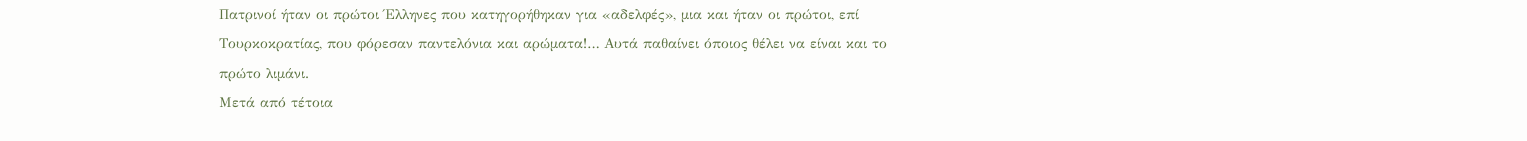Πατρινοί ήταν οι πρώτοι Έλληνες που κατηγορήθηκαν για «αδελφές», μια και ήταν οι πρώτοι, επί Τουρκοκρατίας, που φόρεσαν παντελόνια και αρώματα!… Αυτά παθαίνει όποιος θέλει να είναι και το πρώτο λιμάνι.
Μετά από τέτοια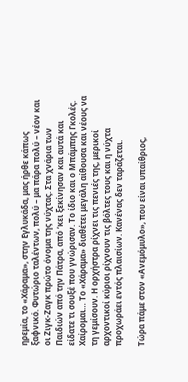ηρεμία, το «Χάραμα», στην Εγλυκάδα, μας ήρθε κάπως ξαφνικό. Φυτώριο ταλέντων, πολύ – μα πάρα πολύ – νέον και οι Ζιγκ-Ζαγκ πρώτο όνομα της νύχτας. Στα χνάρια των Παιδιών από την Πάτρα, από ‘κει ξεκίνησαν και αυτά και είδατε τι σουξέ που γνώρισαν. Το ίδιο και ο Μπάμπης Γκολές. Χαίρομαι… Το «Χάραμα» διαθέτει μεγάλη αίθουσα και νέους να τη γεμίσουν. Η ορχήστρα ρίχνει τις πενιές της, μερικοί αρχοντικοί κύριοι ρίχνουν τις βόλτες τους και η νύχτα προχωράει εντός πλαισίων. Κανένας δεν ταράζεται.

Τώρα πάμε στον «Ανεμόμυλο», που είναι υπαίθριος,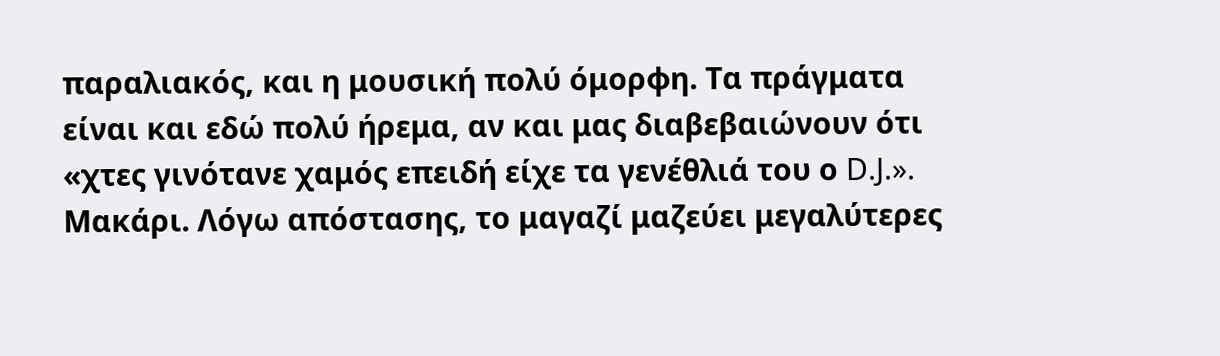παραλιακός, και η μουσική πολύ όμορφη. Τα πράγματα είναι και εδώ πολύ ήρεμα, αν και μας διαβεβαιώνουν ότι «χτες γινότανε χαμός επειδή είχε τα γενέθλιά του ο D.J.». Μακάρι. Λόγω απόστασης, το μαγαζί μαζεύει μεγαλύτερες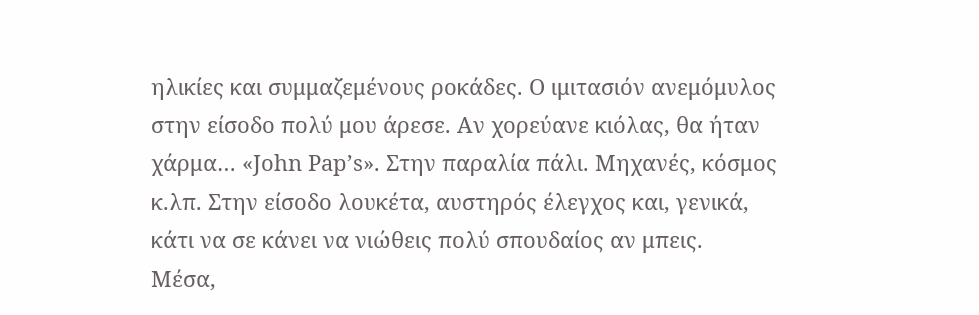ηλικίες και συμμαζεμένους ροκάδες. Ο ιμιτασιόν ανεμόμυλος στην είσοδο πολύ μου άρεσε. Αν χορεύανε κιόλας, θα ήταν χάρμα… «John Pap’s». Στην παραλία πάλι. Μηχανές, κόσμος κ.λπ. Στην είσοδο λουκέτα, αυστηρός έλεγχος και, γενικά, κάτι να σε κάνει να νιώθεις πολύ σπουδαίος αν μπεις.
Μέσα,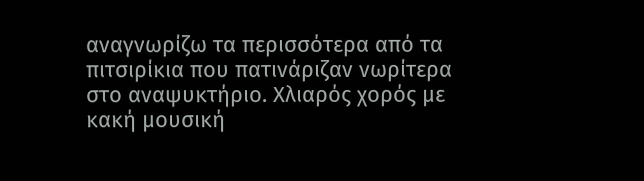αναγνωρίζω τα περισσότερα από τα πιτσιρίκια που πατινάριζαν νωρίτερα στο αναψυκτήριο. Χλιαρός χορός με κακή μουσική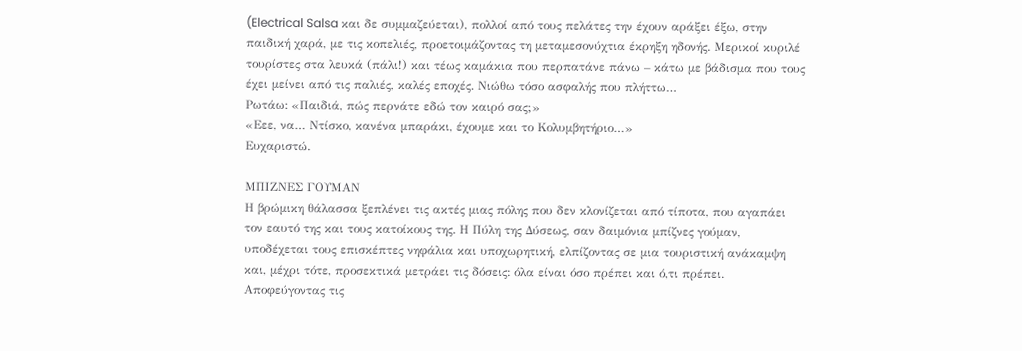(Electrical Salsa και δε συμμαζεύεται), πολλοί από τους πελάτες την έχουν αράξει έξω, στην παιδική χαρά, με τις κοπελιές, προετοιμάζοντας τη μεταμεσονύχτια έκρηξη ηδονής. Μερικοί κυριλέ τουρίστες στα λευκά (πάλι!) και τέως καμάκια που περπατάνε πάνω – κάτω με βάδισμα που τους έχει μείνει από τις παλιές, καλές εποχές. Νιώθω τόσο ασφαλής που πλήττω…
Ρωτάω: «Παιδιά, πώς περνάτε εδώ τον καιρό σας;»
«Εεε, να… Ντίσκο, κανένα μπαράκι, έχουμε και το Κολυμβητήριο…»
Ευχαριστώ.

ΜΠΙΖΝΕΣ ΓΟΥΜΑΝ
Η βρώμικη θάλασσα ξεπλένει τις ακτές μιας πόλης που δεν κλονίζεται από τίποτα, που αγαπάει τον εαυτό της και τους κατοίκους της. Η Πύλη της Δύσεως, σαν δαιμόνια μπίζνες γούμαν, υποδέχεται τους επισκέπτες νηφάλια και υποχωρητική, ελπίζοντας σε μια τουριστική ανάκαμψη και, μέχρι τότε, προσεκτικά μετράει τις δόσεις: όλα είναι όσο πρέπει και ό,τι πρέπει. Αποφεύγοντας τις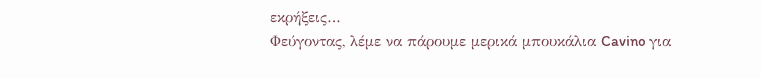εκρήξεις…
Φεύγοντας, λέμε να πάρουμε μερικά μπουκάλια Cavino για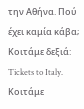την Αθήνα. Πού έχει καμία κάβα; Κοιτάμε δεξιά: Tickets to Italy. Κοιτάμε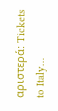αριστερά: Tickets to Italy…